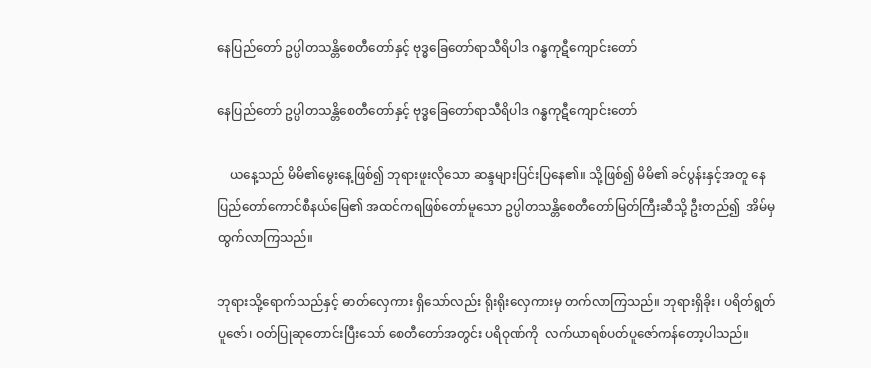နေပြည်တော် ဥပ္ပါတသန္တိစေတီတော်နှင့် ဗုဒ္ဓခြေတော်ရာသီရိပါဒ ဂန္ဓကုဋီကျောင်းတော်

နေပြည်တော် ဥပ္ပါတသန္တိစေတီတော်နှင့် ဗုဒ္ဓခြေတော်ရာသီရိပါဒ ဂန္ဓကုဋီကျောင်းတော်

    ယနေ့သည် မိမိ၏မွေးနေ့ဖြစ်၍ ဘုရားဖူးလိုသော ဆန္ဒများပြင်းပြနေ၏။ သို့ဖြစ်၍ မိမိ၏ ခင်ပွန်းနှင့်အတူ နေပြည်တော်ကောင်စီနယ်မြေ၏ အထင်ကရဖြစ်တော်မူသော ဥပ္ပါတသန္တိစေတီတော်မြတ်ကြီးဆီသို့ ဦးတည်၍  အိမ်မှထွက်လာကြသည်။

ဘုရားသို့ရောက်သည်နှင့် ဓာတ်လှေကား ရှိသော်လည်း ရိုးရိုးလှေကားမှ တက်လာကြသည်။ ဘုရားရှိခိုး၊ ပရိတ်ရွတ်ပူဇော်၊ ဝတ်ပြုဆုတောင်းပြီးသော် စေတီတော်အတွင်း ပရိဝုဏ်ကို  လက်ယာရစ်ပတ်ပူဇော်ကန်တော့ပါသည်။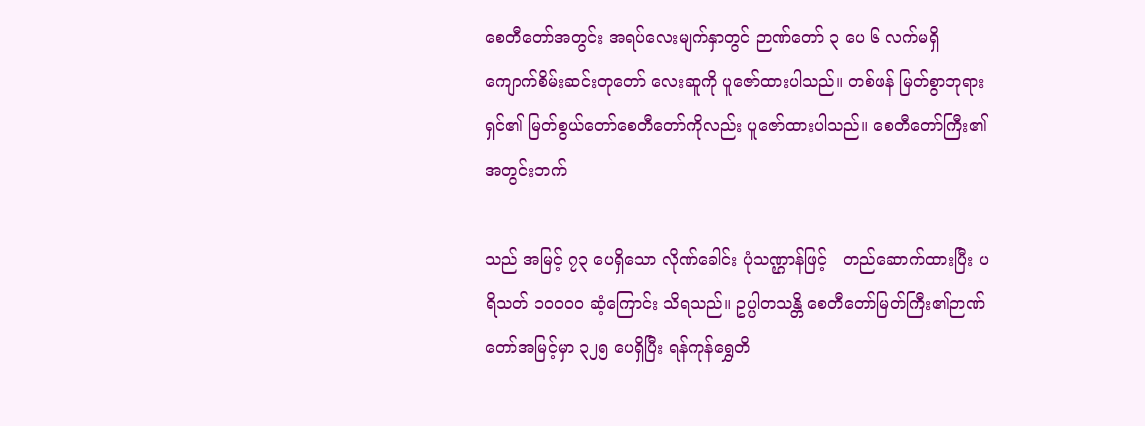စေတီတော်အတွင်း အရပ်လေးမျက်နှာတွင် ဉာဏ်တော် ၃ ပေ ၆ လက်မရှိ ကျောက်စိမ်းဆင်းတုတော် လေးဆူကို ပူဇော်ထားပါသည်။ တစ်ဖန် မြတ်စွာဘုရားရှင်၏ မြတ်စွယ်တော်စေတီတော်ကိုလည်း ပူဇော်ထားပါသည်။ စေတီတော်ကြီး၏ အတွင်းဘက်

သည် အမြင့် ၇၃ ပေရှိသော လိုဏ်ခေါင်း ပုံသဏ္ဌာန်ဖြင့်   တည်ဆောက်ထားပြီး ပရိသတ် ၁၀၀၀၀ ဆံ့ကြောင်း သိရသည်။ ဥပ္ပါတသန္တိ စေတီတော်မြတ်ကြီး၏ဉာဏ်တော်အမြင့်မှာ ၃၂၅ ပေရှိပြီး ရန်ကုန်ရွှေတိ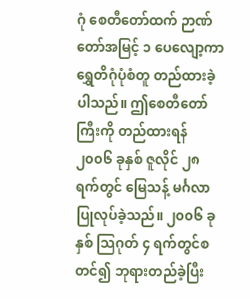ဂုံ စေတီတော်ထက် ဉာဏ်တော်အမြင့် ၁ ပေလျော့ကာ ရွှေတိဂုံပုံစံတူ တည်ထားခဲ့ပါသည်။ ဤစေတီတော်ကြီးကို တည်ထားရန် ၂၀၀၆ ခုနှစ် ဇူလိုင် ၂၈ ရက်တွင် မြေသန့် မင်္ဂလာပြုလုပ်ခဲ့သည်။ ၂၀၀၆ ခုနှစ် သြဂုတ် ၄ ရက်တွင်စတင်၍ ဘုရားတည်ခဲ့ပြီး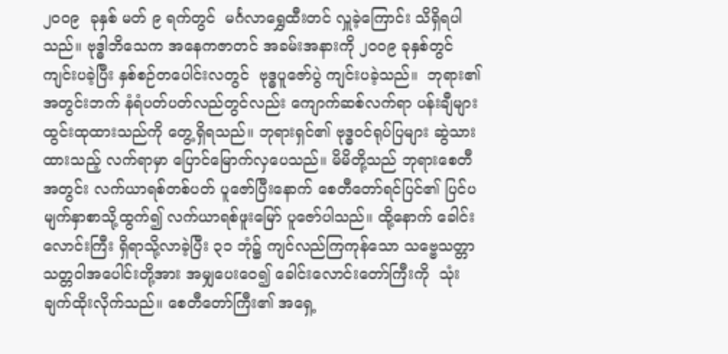၂၀၀၉  ခုနှစ် မတ် ၉ ရက်တွင်  မင်္ဂလာရွှေထီးတင် လှူခဲ့ကြောင်း သိရှိရပါသည်။ ဗုဒ္ဓါဘိသေက အနေကဇာတင် အခမ်းအနားကို ၂၀၀၉ ခုနှစ်တွင်ကျင်းပခဲ့ပြီး နှစ်စဉ်တပေါင်းလတွင်  ဗုဒ္ဓပူဇော်ပွဲ ကျင်းပခဲ့သည်။  ဘုရား၏အတွင်းဘက် နံရံပတ်ပတ်လည်တွင်လည်း ကျောက်ဆစ်လက်ရာ ပန်းချီများထွင်းထုထားသည်ကို တွေ့ရှိရသည်။ ဘုရားရှင်၏ ဗုဒ္ဓဝင်ရုပ်ပြများ ဆွဲသားထားသည့် လက်ရာမှာ ပြောင်မြောက်လှပေသည်။ မိမိတို့သည် ဘုရားစေတီအတွင်း လက်ယာရစ်တစ်ပတ် ပူဇော်ပြီးနောက် စေတီတော်ရင်ပြင်၏ ပြင်ပမျက်နှာစာသို့ထွက်၍ လက်ယာရစ်ဖူးမြော် ပူဇော်ပါသည်။ ထို့နောက် ခေါင်းလောင်းကြီး ရှိရာသို့လာခဲ့ပြီး ၃၁ ဘုံ၌ ကျင်လည်ကြကုန်သော သဗ္ဗေသတ္တာ သတ္တဝါအပေါင်းတို့အား အမျှပေးဝေ၍ ခေါင်းလောင်းတော်ကြီးကို  သုံးချက်ထိုးလိုက်သည်။ စေတီတော်ကြီး၏ အရှေ့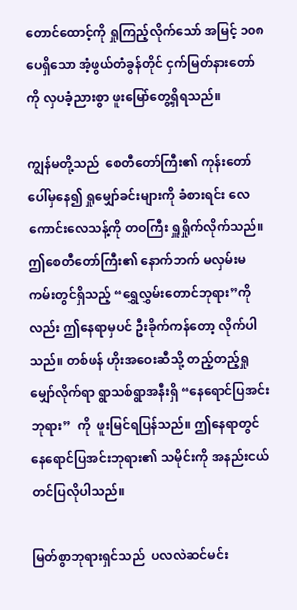တောင်ထောင့်ကို ရှုကြည့်လိုက်သော် အမြင့် ၁၀၈ ပေရှိသော အံ့ဖွယ်တံခွန်တိုင် ငှက်မြတ်နားတော်ကို လှပခံ့ညားစွာ ဖူးမြော်တွေ့ရှိရသည်။

ကျွန်မတို့သည်  စေတီတော်ကြီး၏ ကုန်းတော်ပေါ်မှနေ၍ ရှုမျှော်ခင်းများကို ခံစားရင်း လေကောင်းလေသန့်ကို တဝကြီး ရှူရှိုက်လိုက်သည်။ ဤစေတီတော်ကြီး၏ နောက်ဘက် မလှမ်းမကမ်းတွင်ရှိသည့် “ရွှေလွှမ်းတောင်ဘုရား”ကိုလည်း ဤနေရာမှပင် ဦးခိုက်ကန်တော့ လိုက်ပါသည်။ တစ်ဖန် ဟိုးအဝေးဆီသို့ တည့်တည့်ရှုမျှော်လိုက်ရာ ရွာသစ်ရွာအနီးရှိ “နေရောင်ပြအင်းဘုရား”  ကို  ဖူးမြင်ရပြန်သည်။ ဤနေရာတွင် နေရောင်ပြအင်းဘုရား၏ သမိုင်းကို အနည်းငယ် တင်ပြလိုပါသည်။

မြတ်စွာဘုရားရှင်သည်  ပလလဲဆင်မင်း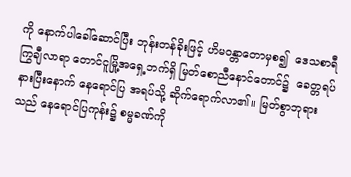ကို နောက်ပါခေါ်ဆောင်ပြီး ဘုန်းတန်ခိုးဖြင့် ဟိမဝန္တာတောမှစ၍  ဒေသစာရီကြွချီလာရာ တောင်ငူမြို့အရှေ့ဘက်ရှိ မြတ်စောညီနောင်တောင်၌  ခေတ္တရပ်နားပြီးနောက် နေရောင်ပြ အရပ်သို့ ဆိုက်ရောက်လာ၏။ မြတ်စွာဘုရားသည် နေရောင်ပြကုန်း၌ စမ္မခဏ်ကို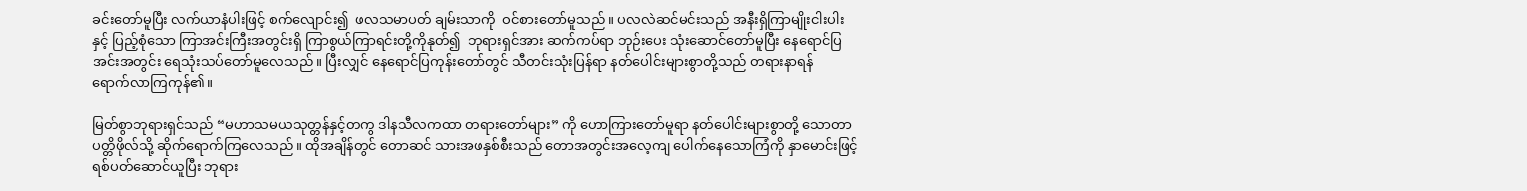ခင်းတော်မူပြီး လက်ယာနံပါးဖြင့် စက်လျောင်း၍  ဖလသမာပတ် ချမ်းသာကို  ဝင်စားတော်မူသည်။ ပလလဲဆင်မင်းသည် အနီးရှိကြာမျိုးငါးပါးနှင့် ပြည့်စုံသော ကြာအင်းကြီးအတွင်းရှိ ကြာစွယ်ကြာရင်းတို့ကိုနုတ်၍  ဘုရားရှင်အား ဆက်ကပ်ရာ ဘုဉ်းပေး သုံးဆောင်တော်မူပြီး နေရောင်ပြအင်းအတွင်း ရေသုံးသပ်တော်မူလေသည်။ ပြီးလျှင် နေရောင်ပြကုန်းတော်တွင် သီတင်းသုံးပြန်ရာ နတ်ပေါင်းများစွာတို့သည် တရားနာရန်    ရောက်လာကြကုန်၏။

မြတ်စွာဘုရားရှင်သည် “မဟာသမယသုတ္တန်နှင့်တကွ ဒါနသီလကထာ တရားတော်များ” ကို ဟောကြားတော်မူရာ နတ်ပေါင်းများစွာတို့ သောတာပတ္တိဖိုလ်သို့ ဆိုက်ရောက်ကြလေသည်။ ထိုအချိန်တွင် တောဆင် သားအဖနှစ်စီးသည် တောအတွင်းအလေ့ကျ ပေါက်နေသောကြံကို နှာမောင်းဖြင့်ရစ်ပတ်ဆောင်ယူပြီး ဘုရား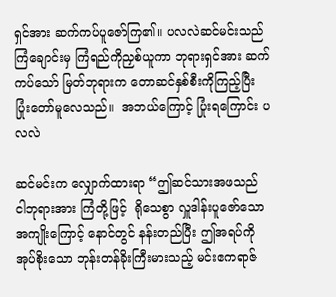ရှင်အား ဆက်ကပ်ပူဇော်ကြ၏။ ပလလဲဆင်မင်းသည် ကြံချောင်းမှ ကြံရည်ကိုညှစ်ယူကာ ဘုရားရှင်အား ဆက်ကပ်သော် မြတ်ဘုရားက တောဆင်နှစ်စီးကိုကြည့်ပြီး ပြုံးတော်မူလေသည်။  အဘယ်ကြောင့် ပြုံးရကြောင်း ပလလဲ

ဆင်မင်းက လျှောက်ထားရာ “ဤဆင်သားအဖသည် ငါဘုရားအား ကြံတို့ဖြင့်  ရိုသေစွာ လှူဒါန်းပူဇော်သော အကျိုးကြောင့် နောင်တွင် နန်းတည်ပြီး ဤအရပ်ကို အုပ်စိုးသော ဘုန်းတန်ခိုးကြီးမားသည့် မင်းဧကရာဇ်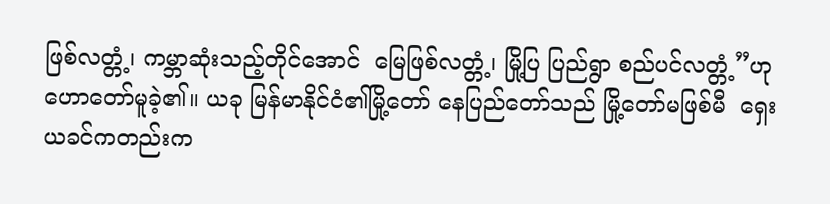ဖြစ်လတ္တံ့၊ ကမ္ဘာဆုံးသည့်တိုင်အောင်  မြေဖြစ်လတ္တံ့၊ မြို့ပြ ပြည်ရွာ စည်ပင်လတ္တံ့”ဟု ဟောတော်မူခဲ့၏။ ယခု မြန်မာနိုင်ငံ၏မြို့တော် နေပြည်တော်သည် မြို့တော်မဖြစ်မီ  ရှေးယခင်ကတည်းက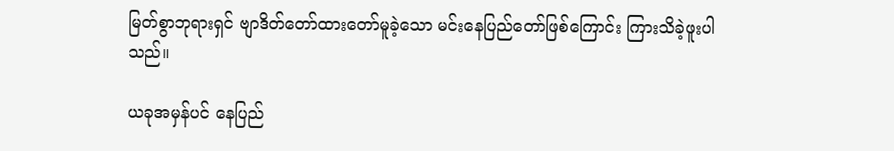မြတ်စွာဘုရားရှင် ဗျာဒိတ်တော်ထားတော်မူခဲ့သော မင်းနေပြည်တော်ဖြစ်ကြောင်း ကြားသိခဲ့ဖူးပါသည်။

ယခုအမှန်ပင် နေပြည်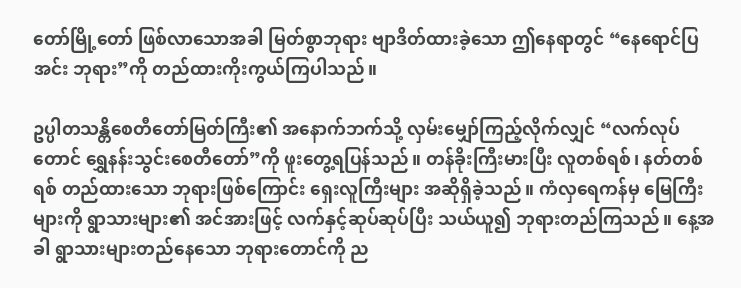တော်မြို့တော် ဖြစ်လာသောအခါ မြတ်စွာဘုရား ဗျာဒိတ်ထားခဲ့သော ဤနေရာတွင် “နေရောင်ပြအင်း ဘုရား”ကို တည်ထားကိုးကွယ်ကြပါသည်။

ဥပ္ပါတသန္တိစေတီတော်မြတ်ကြီး၏ အနောက်ဘက်သို့ လှမ်းမျှော်ကြည့်လိုက်လျှင် “လက်လုပ်တောင် ရွှေနန်းသွင်းစေတီတော်”ကို ဖူးတွေ့ရပြန်သည်။ တန်ခိုးကြီးမားပြီး လူတစ်ရစ်၊ နတ်တစ်ရစ် တည်ထားသော ဘုရားဖြစ်ကြောင်း ရှေးလူကြီးများ အဆိုရှိခဲ့သည်။ ကံလှရေကန်မှ မြေကြီးများကို ရွာသားများ၏ အင်အားဖြင့် လက်နှင့်ဆုပ်ဆုပ်ပြီး သယ်ယူ၍ ဘုရားတည်ကြသည်။ နေ့အခါ ရွာသားများတည်နေသော ဘုရားတောင်ကို ည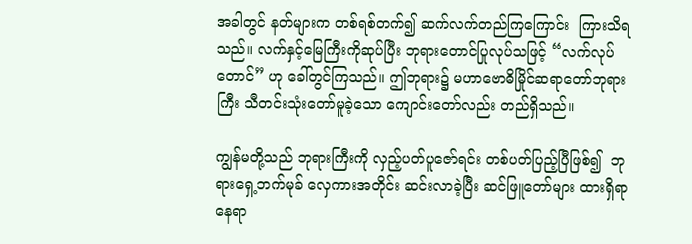အခါတွင် နတ်များက တစ်ရစ်တက်၍ ဆက်လက်တည်ကြကြောင်း  ကြားသိရသည်။ လက်နှင့်မြေကြီးကိုဆုပ်ပြီး ဘုရားတောင်ပြုလုပ်သဖြင့် “လက်လုပ်တောင်” ဟု ခေါ်တွင်ကြသည်။ ဤဘုရား၌ မဟာဗောဓိမြိုင်ဆရာတော်ဘုရားကြီး သီတင်းသုံးတော်မူခဲ့သော ကျောင်းတော်လည်း တည်ရှိသည်။

ကျွန်မတို့သည် ဘုရားကြီးကို လှည့်ပတ်ပူဇော်ရင်း တစ်ပတ်ပြည့်ပြီဖြစ်၍  ဘုရားရှေ့ဘက်မုခ် လှေကားအတိုင်း ဆင်းလာခဲ့ပြီး ဆင်ဖြူတော်များ ထားရှိရာနေရာ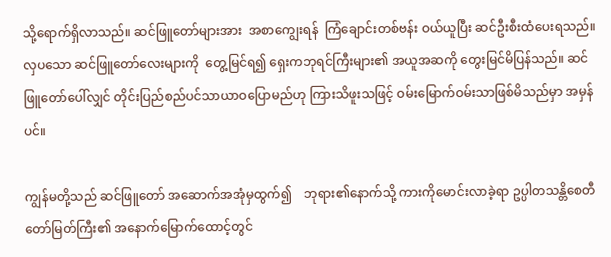သို့ရောက်ရှိလာသည်။ ဆင်ဖြူတော်များအား  အစာကျွေးရန်  ကြံချောင်းတစ်ဗန်း ဝယ်ယူပြီး ဆင်ဦးစီးထံပေးရသည်။ လှပသော ဆင်ဖြူတော်လေးများကို  တွေ့မြင်ရ၍ ရှေးကဘုရင်ကြီးများ၏ အယူအဆကို တွေးမြင်မိပြန်သည်။ ဆင်ဖြူတော်ပေါ်လျှင် တိုင်းပြည်စည်ပင်သာယာဝပြောမည်ဟု ကြားသိဖူးသဖြင့် ဝမ်းမြောက်ဝမ်းသာဖြစ်မိသည်မှာ အမှန်ပင်။

ကျွန်မတို့သည် ဆင်ဖြူတော် အဆောက်အအုံမှထွက်၍    ဘုရား၏နောက်သို့ ကားကိုမောင်းလာခဲ့ရာ ဥပ္ပါတသန္တိစေတီတော်မြတ်ကြီး၏ အနောက်မြောက်ထောင့်တွင်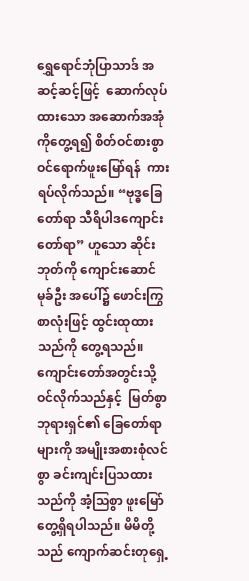ရွှေရောင်ဘုံပြာသာဒ် အဆင့်ဆင့်ဖြင့်  ဆောက်လုပ်ထားသော အဆောက်အအုံကိုတွေ့ရ၍ စိတ်ဝင်စားစွာ  ဝင်ရောက်ဖူးမြော်ရန်  ကားရပ်လိုက်သည်။ “ဗုဒ္ဓခြေတော်ရာ သီရိပါဒကျောင်းတော်ရာ” ဟူသော ဆိုင်းဘုတ်ကို ကျောင်းဆောင်မုခ်ဦး အပေါ်၌ ဖောင်းကြွစာလုံးဖြင့် ထွင်းထုထားသည်ကို တွေ့ရသည်။ ကျောင်းတော်အတွင်းသို့ ဝင်လိုက်သည်နှင့်  မြတ်စွာဘုရားရှင်၏ ခြေတော်ရာများကို အမျိုးအစားစုံလင်စွာ ခင်းကျင်းပြသထားသည်ကို အံ့သြစွာ ဖူးမြော်တွေ့ရှိရပါသည်။ မိမိတို့သည် ကျောက်ဆင်းတုရှေ့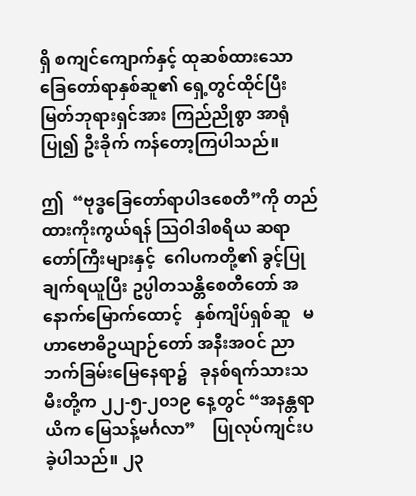ရှိ စကျင်ကျောက်နှင့် ထုဆစ်ထားသော ခြေတော်ရာနှစ်ဆူ၏ ရှေ့တွင်ထိုင်ပြီး မြတ်ဘုရားရှင်အား ကြည်ညိုစွာ အာရုံပြု၍ ဦးခိုက် ကန်တော့ကြပါသည်။

ဤ  “ဗုဒ္ဓခြေတော်ရာပါဒစေတီ”ကို တည်ထားကိုးကွယ်ရန် သြဝါဒါစရိယ ဆရာတော်ကြီးများနှင့်  ဂေါပကတို့၏ ခွင့်ပြုချက်ရယူပြီး ဥပ္ပါတသန္တိစေတီတော် အနောက်မြောက်ထောင့်   နှစ်ကျိပ်ရှစ်ဆူ   မဟာဗောဓိဥယျာဉ်တော် အနီးအဝင် ညာဘက်ခြမ်းမြေနေရာ၌   ခုနစ်ရက်သားသမီးတို့က ၂၂-၅-၂၀၁၉ နေ့တွင် “အနန္တရာယိက မြေသန့်မင်္ဂလာ”    ပြုလုပ်ကျင်းပခဲ့ပါသည်။ ၂၃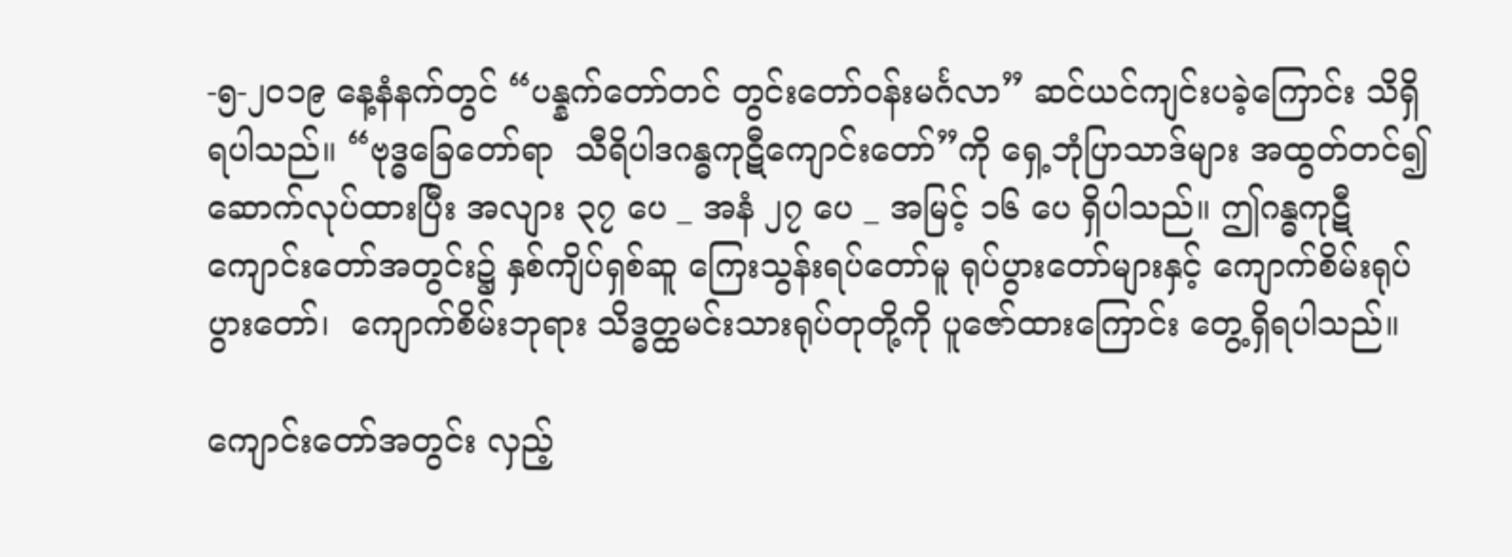-၅-၂၀၁၉ နေ့နံနက်တွင် “ပန္နက်တော်တင် တွင်းတော်ဝန်းမင်္ဂလာ” ဆင်ယင်ကျင်းပခဲ့ကြောင်း သိရှိရပါသည်။ “ဗုဒ္ဓခြေတော်ရာ  သီရိပါဒဂန္ဓကုဋီကျောင်းတော်”ကို ရှေ့ဘုံပြာသာဒ်များ အထွတ်တင်၍ ဆောက်လုပ်ထားပြီး အလျား ၃၇ ပေ _ အနံ ၂၇ ပေ _ အမြင့် ၁၆ ပေ ရှိပါသည်။ ဤဂန္ဓကုဋီ ကျောင်းတော်အတွင်း၌ နှစ်ကျိပ်ရှစ်ဆူ ကြေးသွန်းရပ်တော်မူ ရုပ်ပွားတော်များနှင့် ကျောက်စိမ်းရုပ်ပွားတော်၊  ကျောက်စိမ်းဘုရား သိဒ္ဓတ္ထမင်းသားရုပ်တုတို့ကို ပူဇော်ထားကြောင်း တွေ့ရှိရပါသည်။

ကျောင်းတော်အတွင်း လှည့်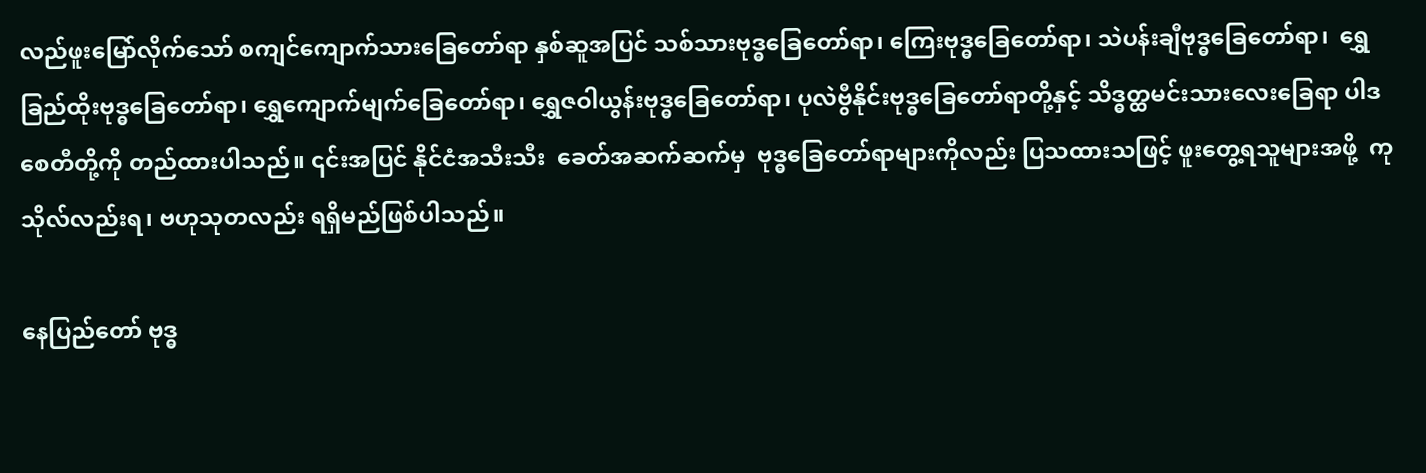လည်ဖူးမြော်လိုက်သော် စကျင်ကျောက်သားခြေတော်ရာ နှစ်ဆူအပြင် သစ်သားဗုဒ္ဓခြေတော်ရာ၊ ကြေးဗုဒ္ဓခြေတော်ရာ၊ သဲပန်းချီဗုဒ္ဓခြေတော်ရာ၊  ရွှေခြည်ထိုးဗုဒ္ဓခြေတော်ရာ၊ ရွှေကျောက်မျက်ခြေတော်ရာ၊ ရွှေဇဝါယွန်းဗုဒ္ဓခြေတော်ရာ၊ ပုလဲဗွီနိုင်းဗုဒ္ဓခြေတော်ရာတို့နှင့် သိဒ္ဓတ္ထမင်းသားလေးခြေရာ ပါဒစေတီတို့ကို တည်ထားပါသည်။ ၎င်းအပြင် နိုင်ငံအသီးသီး  ခေတ်အဆက်ဆက်မှ  ဗုဒ္ဓခြေတော်ရာများကိုလည်း ပြသထားသဖြင့် ဖူးတွေ့ရသူများအဖို့  ကုသိုလ်လည်းရ၊ ဗဟုသုတလည်း ရရှိမည်ဖြစ်ပါသည်။

နေပြည်တော် ဗုဒ္ဓ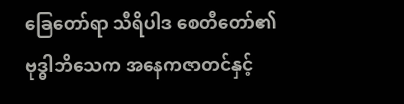ခြေတော်ရာ သီရိပါဒ စေတီတော်၏ ဗုဒ္ဓါဘိသေက အနေကဇာတင်နှင့်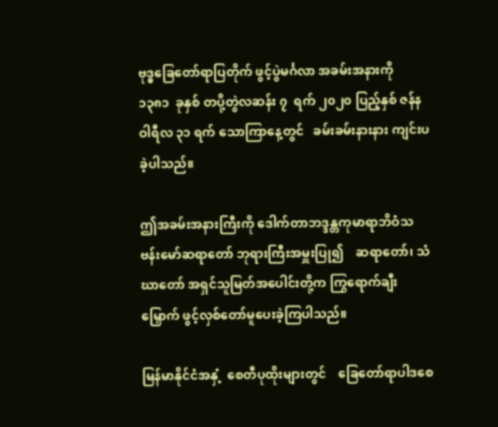ဗုဒ္ဓခြေတော်ရာပြတိုက် ဖွင့်ပွဲမင်္ဂလာ အခမ်းအနားကို  ၁၃၈၁  ခုနှစ် တပို့တွဲလဆန်း ၇  ရက် ၂၀၂၀ ပြည့်နှစ် ဇန်နဝါရီလ ၃၁ ရက် သောကြာနေ့တွင်   ခမ်းခမ်းနားနား ကျင်းပခဲ့ပါသည်။

ဤအခမ်းအနားကြီးကို ဒေါက်တာဘဒ္ဒန္တကုမာရာဘိဝံသ   ဗန်းမော်ဆရာတော် ဘုရားကြီးအမှူးပြု၍    ဆရာတော်၊ သံဃာတော် အရှင်သူမြတ်အပေါင်းတို့က ကြွရောက်ချီးမြှောက် ဖွင့်လှစ်တော်မူပေးခဲ့ကြပါသည်။

မြန်မာနိုင်ငံအနှံ့  စေတီပုထိုးများတွင်    ခြေတော်ရာပါဒစေ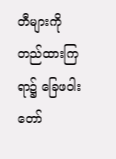တီများကို တည်ထားကြရာ၌ ခြေဖဝါးတော်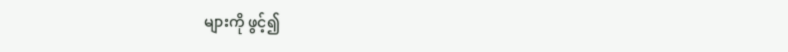များကို ဖွင့်၍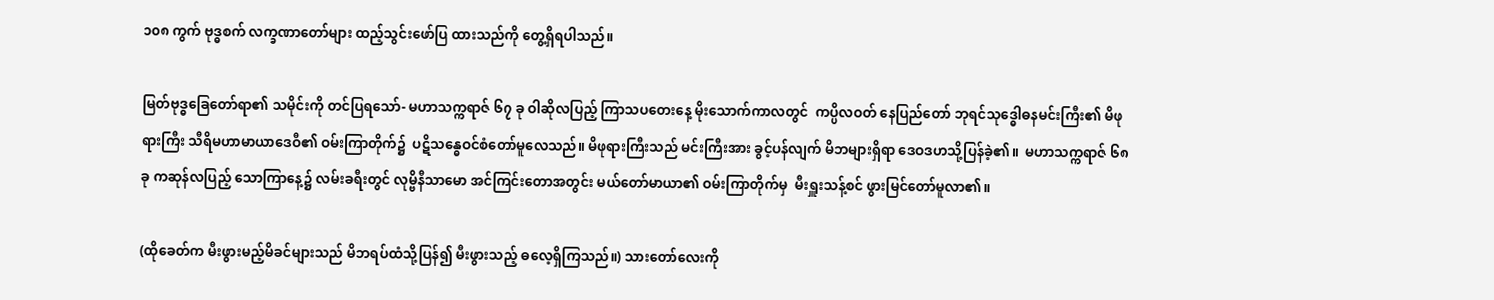၁၀၈ ကွက် ဗုဒ္ဓစက် လက္ခဏာတော်များ ထည့်သွင်းဖော်ပြ ထားသည်ကို တွေ့ရှိရပါသည်။

မြတ်ဗုဒ္ဓခြေတော်ရာ၏ သမိုင်းကို တင်ပြရသော်- မဟာသက္ကရာဇ် ၆၇ ခု ဝါဆိုလပြည့် ကြာသပတေးနေ့ မိုးသောက်ကာလတွင်  ကပ္ပိလဝတ် နေပြည်တော် ဘုရင်သုဒ္ဓေါဓနမင်းကြီး၏ မိဖုရားကြီး သီရိမဟာမာယာဒေဝီ၏ ဝမ်းကြာတိုက်၌  ပဋိသန္ဓေဝင်စံတော်မူလေသည်။ မိဖုရားကြီးသည် မင်းကြီးအား ခွင့်ပန်လျက် မိဘများရှိရာ ဒေဝဒဟသို့ပြန်ခဲ့၏။  မဟာသက္ကရာဇ် ၆၈ ခု ကဆုန်လပြည့် သောကြာနေ့၌ လမ်းခရီးတွင် လုမ္ဗိနီသာမော အင်ကြင်းတောအတွင်း မယ်တော်မာယာ၏ ဝမ်းကြာတိုက်မှ  မီးရှူးသန့်စင် ဖွားမြင်တော်မူလာ၏။

(ထိုခေတ်က မီးဖွားမည့်မိခင်များသည် မိဘရပ်ထံသို့ပြန်၍ မီးဖွားသည့် ဓလေ့ရှိကြသည်။) သားတော်လေးကို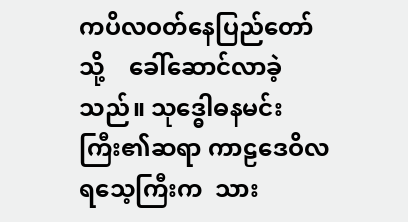ကပိလဝတ်နေပြည်တော်သို့    ခေါ်ဆောင်လာခဲ့သည်။ သုဒ္ဓေါဓနမင်းကြီး၏ဆရာ ကာဠဒေဝိလရသေ့ကြီးက  သား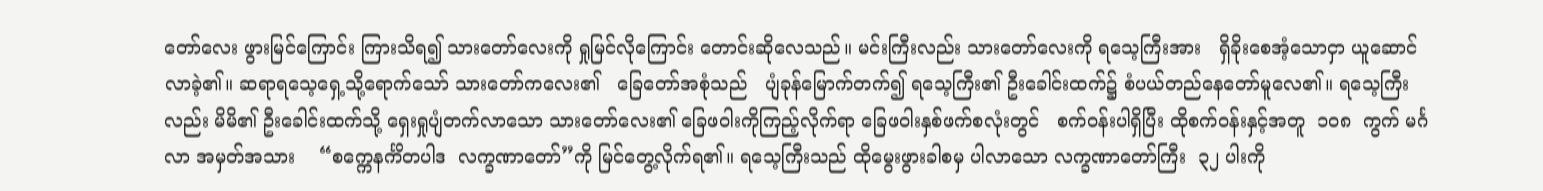တော်လေး ဖွားမြင်ကြောင်း ကြားသိရ၍ သားတော်လေးကို ရှုမြင်လိုကြောင်း တောင်းဆိုလေသည်။ မင်းကြီးလည်း သားတော်လေးကို ရသေ့ကြီးအား   ရှိခိုးစေအံ့သောငှာ ယူဆောင်လာခဲ့၏။ ဆရာရသေ့ရှေ့သို့ရောက်သော် သားတော်ကလေး၏   ခြေတော်အစုံသည်   ပျံခုန်မြောက်တက်၍ ရသေ့ကြီး၏ ဦးခေါင်းထက်၌ စံပယ်တည်နေတော်မူလေ၏။ ရသေ့ကြီးလည်း မိမိ၏ ဦးခေါင်းထက်သို့ ရှေးရှုပျံတက်လာသော သားတော်လေး၏ ခြေဖဝါးကိုကြည့်လိုက်ရာ ခြေဖဝါးနှစ်ဖက်စလုံးတွင်   စက်ဝန်းပါရှိပြီး ထိုစက်ဝန်းနှင့်အတူ  ၁၀၈  ကွက် မင်္ဂလာ အမှတ်အသား    “စက္ကေနင်္ကိတပါဒ  လက္ခဏာတော်”ကို မြင်တွေ့လိုက်ရ၏။ ရသေ့ကြီးသည် ထိုမွေးဖွားခါစမှ ပါလာသော လက္ခဏာတော်ကြီး  ၃၂ ပါးကို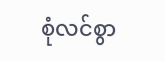စုံလင်စွာ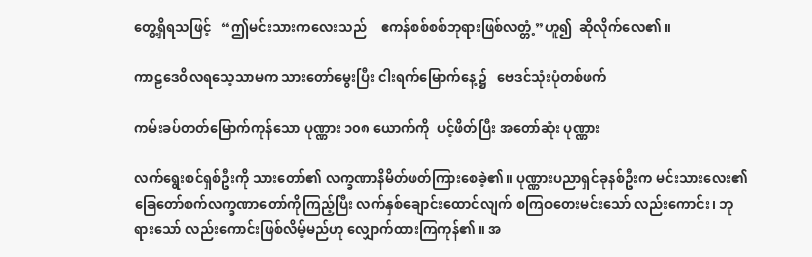တွေ့ရှိရသဖြင့်   “ဤမင်းသားကလေးသည်    ဧကန်စစ်စစ်ဘုရားဖြစ်လတ္တံ့”ဟူ၍  ဆိုလိုက်လေ၏။

ကာဠဒေဝိလရသေ့သာမက သားတော်မွေးပြီး ငါးရက်မြောက်နေ့၌   ဗေဒင်သုံးပုံတစ်ဖက်

ကမ်းခပ်တတ်မြောက်ကုန်သော ပုဏ္ဏား ၁၀၈ ယောက်ကို  ပင့်ဖိတ်ပြီး အတော်ဆုံး ပုဏ္ဏား

လက်ရွေးစင်ရှစ်ဦးကို သားတော်၏ လက္ခဏာနိမိတ်ဖတ်ကြားစေခဲ့၏။ ပုဏ္ဏားပညာရှင်ခုနစ်ဦးက မင်းသားလေး၏ ခြေတော်စက်လက္ခဏာတော်ကိုကြည့်ပြီး လက်နှစ်ချောင်းထောင်လျက် စကြဝတေးမင်းသော် လည်းကောင်း၊ ဘုရားသော် လည်းကောင်းဖြစ်လိမ့်မည်ဟု လျှောက်ထားကြကုန်၏။ အ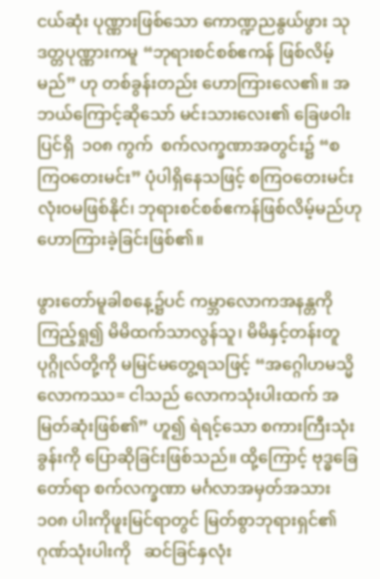ငယ်ဆုံး ပုဏ္ဏားဖြစ်သော ကောဏ္ဍညနွယ်ဖွား သုဒတ္တပုဏ္ဏားကမူ “ဘုရားစင်စစ်ဧကန် ဖြစ်လိမ့်မည်” ဟု တစ်ခွန်းတည်း ဟောကြားလေ၏။ အဘယ်ကြောင့်ဆိုသော် မင်းသားလေး၏ ခြေဖဝါးပြင်ရှိ  ၁၀၈ ကွက်  စက်လက္ခဏာအတွင်း၌ “စကြဝတေးမင်း” ပုံပါရှိနေသဖြင့် စကြဝတေးမင်း လုံးဝမဖြစ်နိုင်၊ ဘုရားစင်စစ်ဧကန်ဖြစ်လိမ့်မည်ဟု ဟောကြားခဲ့ခြင်းဖြစ်၏။

ဖွားတော်မူခါစနေ့၌ပင် ကမ္ဘာလောကအနန္တကို ကြည့်ရှု၍ မိမိထက်သာလွန်သူ၊ မိမိနှင့်တန်းတူ ပုဂ္ဂိုလ်တို့ကို မမြင်မတွေ့ရသဖြင့် “အဂ္ဂေါဟမသ္မိ လောကဿ= ငါသည် လောကသုံးပါးထက် အမြတ်ဆုံးဖြစ်၏” ဟူ၍ ရဲရင့်သော စကားကြီးသုံးခွန်းကို ပြောဆိုခြင်းဖြစ်သည်။ ထို့ကြောင့် ဗုဒ္ဓခြေတော်ရာ စက်လက္ခဏာ မင်္ဂလာအမှတ်အသား ၁၀၈ ပါးကိုဖူးမြင်ရာတွင် မြတ်စွာဘုရားရှင်၏ ဂုဏ်သုံးပါးကို   ဆင်ခြင်နှလုံး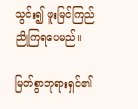သွင်း၍ ဖူးမြင်ကြည်ညိုကြရပေမည်။

မြတ်စွာဘုရားရှင်၏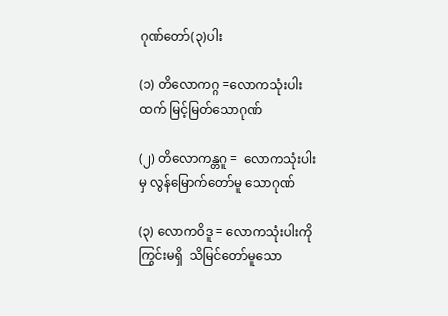ဂုဏ်တော်(၃)ပါး

(၁) တိလောကဂ္ဂ =လောကသုံးပါးထက် မြင့်မြတ်သောဂုဏ်

(၂) တိလောကန္တဂူ =  လောကသုံးပါးမှ လွန်မြောက်တော်မူ သောဂုဏ်

(၃) လောကဝိဒူ = လောကသုံးပါးကိုကြွင်းမရှိ  သိမြင်တော်မူသော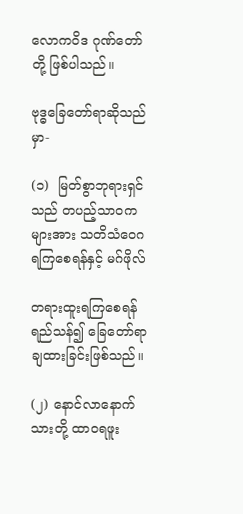လောကဝိဒ ဂုဏ်တော်တို့ ဖြစ်ပါသည်။

ဗုဒ္ဓခြေတော်ရာဆိုသည်မှာ-

(၁)  မြတ်စွာဘုရားရှင်သည် တပည့်သာဝကများအား သတိသံဝေဂရကြစေရန်နှင့် မဂ်ဖိုလ်

တရားထူးရကြစေရန်ရည်သန်၍ ခြေတော်ရာချထားခြင်းဖြစ်သည်။

(၂) နောင်လာနောက်သားတို့ ထာဝရဖူး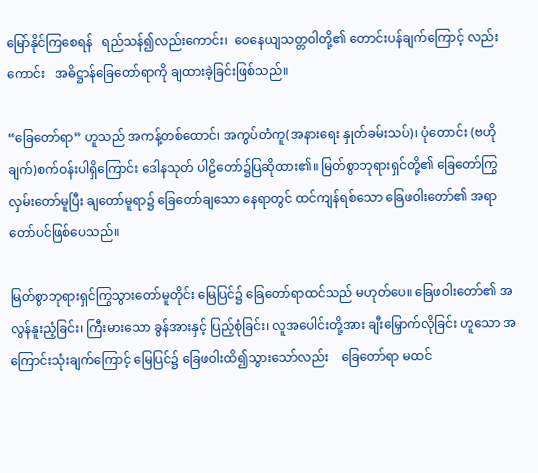မြော်နိုင်ကြစေရန်   ရည်သန်၍လည်းကောင်း၊  ဝေနေယျသတ္တဝါတို့၏ တောင်းပန်ချက်ကြောင့် လည်းကောင်း   အဓိဋ္ဌာန်ခြေတော်ရာကို ချထားခဲ့ခြင်းဖြစ်သည်။

“ခြေတော်ရာ” ဟူသည် အကန့်တစ်ထောင်၊ အကွပ်တံကူ(အနားရေး နှုတ်ခမ်းသပ်)၊ ပုံတောင်း (ဗဟိုချက်)စက်ဝန်းပါရှိကြောင်း ဒေါနသုတ် ပါဠိတော်၌ပြဆိုထား၏။ မြတ်စွာဘုရားရှင်တို့၏ ခြေတော်ကြွလှမ်းတော်မူပြီး ချတော်မူရာ၌ ခြေတော်ချသော နေရာတွင် ထင်ကျန်ရစ်သော ခြေဖဝါးတော်၏ အရာတော်ပင်ဖြစ်ပေသည်။

မြတ်စွာဘုရားရှင်ကြွသွားတော်မူတိုင်း မြေပြင်၌ ခြေတော်ရာထင်သည် မဟုတ်ပေ။ ခြေဖဝါးတော်၏ အလွန်နူးညံ့ခြင်း၊ ကြီးမားသော ခွန်အားနှင့် ပြည့်စုံခြင်း၊ လူအပေါင်းတို့အား ချီးမြှောက်လိုခြင်း ဟူသော အကြောင်းသုံးချက်ကြောင့် မြေပြင်၌ ခြေဖဝါးထိ၍သွားသော်လည်း    ခြေတော်ရာ မထင်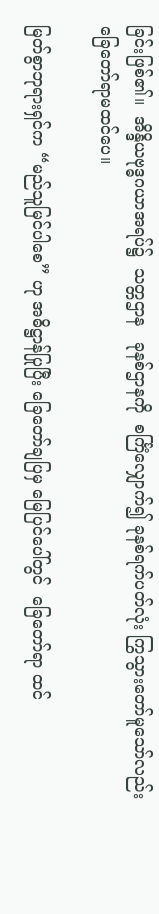ခြင်းဖြစ်၏။  အိန္ဒိယဗုဒ္ဓဂယာအရပ်၌  သတ္တဌာန   ခုနစ်ဌာနကို  စင်္ကြံလျှောက်၍ ခုနစ်ရက်ပတ်လုံး ကြွသွားတော်မူသော်လည်း  ခြေတော်ရာမထင်ပေ။

မြတ်စွာဘုရားရှင်က “မည်သူမြင်ပါစေ” ဟု အဓိဋ္ဌာန်ပြုပြီး ခြေတော်ချပြမှ မြေပြင်ပေါ်တွင်  ခြေတော်ရာ ထင်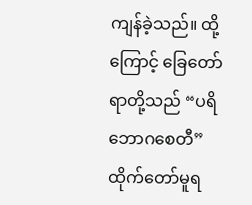ကျန်ခဲ့သည်။ ထို့ကြောင့် ခြေတော်ရာတို့သည် “ပရိဘောဂစေတီ” ထိုက်တော်မူရ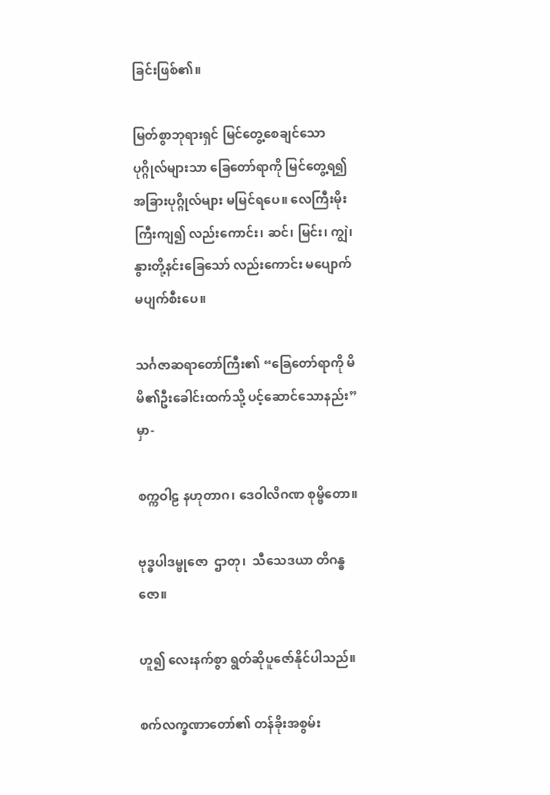ခြင်းဖြစ်၏။

မြတ်စွာဘုရားရှင် မြင်တွေ့စေချင်သော ပုဂ္ဂိုလ်များသာ ခြေတော်ရာကို မြင်တွေ့ရ၍ အခြားပုဂ္ဂိုလ်များ မမြင်ရပေ။ လေကြီးမိုးကြီးကျ၍ လည်းကောင်း၊ ဆင်၊ မြင်း၊ ကျွဲ၊ နွားတို့နင်းခြေသော် လည်းကောင်း မပျောက်မပျက်စီးပေ။

သင်္ဂဇာဆရာတော်ကြီး၏ “ခြေတော်ရာကို မိမိ၏ဦးခေါင်းထက်သို့ ပင့်ဆောင်သောနည်း”မှာ-

စက္ကဝါဠ နဟုတာဂ၊ ဒေဝါလိဂဏ စုမ္ဗိတော။

ဗုဒ္ဓပါဒမ္ဗုဇော  ဌာတု၊  သီသေဒယာ တိဂန္ဓဇော။

ဟူ၍ လေးနက်စွာ ရွတ်ဆိုပူဇော်နိုင်ပါသည်။

စက်လက္ခဏာတော်၏ တန်ခိုးအစွမ်း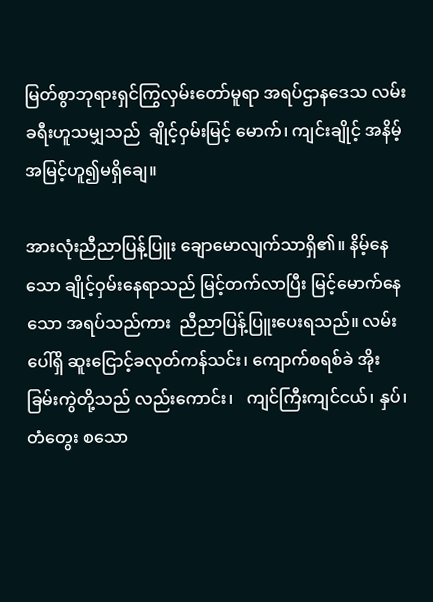မြတ်စွာဘုရားရှင်ကြွလှမ်းတော်မူရာ အရပ်ဌာနဒေသ လမ်းခရီးဟူသမျှသည်  ချိုင့်ဝှမ်းမြင့် မောက်၊ ကျင်းချိုင့် အနိမ့်အမြင့်ဟူ၍မရှိချေ။

အားလုံးညီညာပြန့်ပြူး ချောမောလျက်သာရှိ၏။ နိမ့်နေသော ချိုင့်ဝှမ်းနေရာသည် မြင့်တက်လာပြီး မြင့်မောက်နေသော အရပ်သည်ကား  ညီညာပြန့်ပြူးပေးရသည်။ လမ်းပေါ်ရှိ ဆူးငြောင့်ခလုတ်ကန်သင်း၊ ကျောက်စရစ်ခဲ အိုးခြမ်းကွဲတို့သည် လည်းကောင်း၊   ကျင်ကြီးကျင်ငယ်၊ နှပ်၊ တံတွေး စသော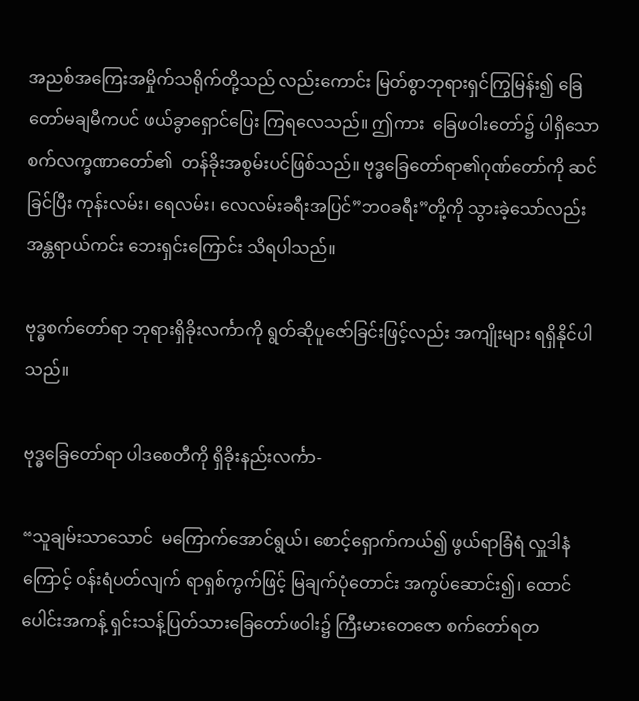အညစ်အကြေးအမှိုက်သရိုက်တို့သည် လည်းကောင်း မြတ်စွာဘုရားရှင်ကြွမြန်း၍ ခြေတော်မချမီကပင် ဖယ်ခွာရှောင်ပြေး ကြရလေသည်။ ဤကား  ခြေဖဝါးတော်၌ ပါရှိသော စက်လက္ခဏာတော်၏  တန်ခိုးအစွမ်းပင်ဖြစ်သည်။ ဗုဒ္ဓခြေတော်ရာ၏ဂုဏ်တော်ကို ဆင်ခြင်ပြီး ကုန်းလမ်း၊ ရေလမ်း၊ လေလမ်းခရီးအပြင်”ဘဝခရီး”တို့ကို သွားခဲ့သော်လည်း အန္တရာယ်ကင်း ဘေးရှင်းကြောင်း သိရပါသည်။

ဗုဒ္ဓစက်တော်ရာ ဘုရားရှိခိုးလင်္ကာကို ရွတ်ဆိုပူဇော်ခြင်းဖြင့်လည်း အကျိုးများ ရရှိနိုင်ပါသည်။

ဗုဒ္ဓခြေတော်ရာ ပါဒစေတီကို ရှိခိုးနည်းလင်္ကာ-

“သူချမ်းသာသောင်  မကြောက်အောင်ရွယ်၊ စောင့်ရှောက်ကယ်၍ ဖွယ်ရာခြံရံ လှူဒါနံကြောင့် ဝန်းရံပတ်လျက် ရာရှစ်ကွက်ဖြင့် မြချက်ပုံတောင်း အကွပ်ဆောင်း၍၊ ထောင်ပေါင်းအကန့် ရှင်းသန့်ပြတ်သားခြေတော်ဖဝါး၌ ကြီးမားတေဇော စက်တော်ရတ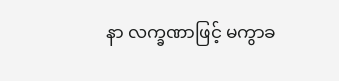နာ လက္ခဏာဖြင့် မကွာခ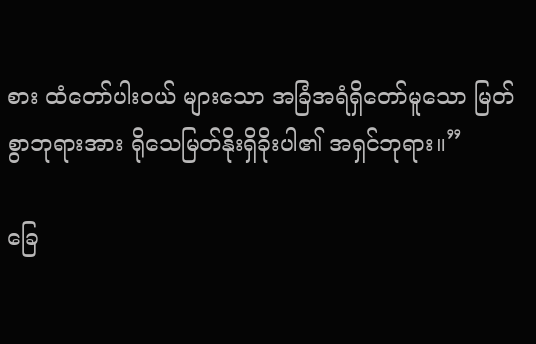စား ထံတော်ပါးဝယ် များသော အခြံအရံရှိတော်မူသော မြတ်စွာဘုရားအား ရိုသေမြတ်နိုးရှိခိုးပါ၏ အရှင်ဘုရား။”

ခြေ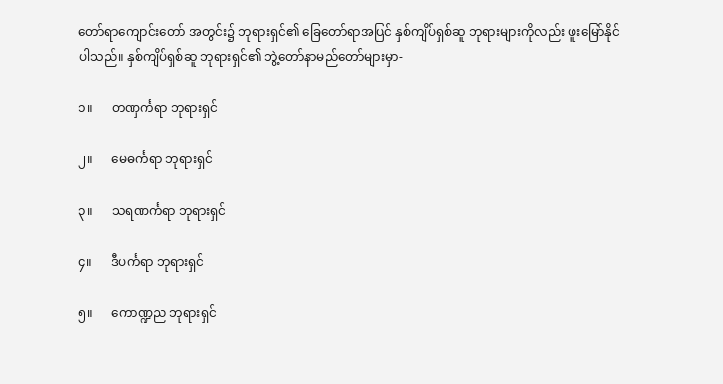တော်ရာကျောင်းတော် အတွင်း၌ ဘုရားရှင်၏ ခြေတော်ရာအပြင် နှစ်ကျိပ်ရှစ်ဆူ ဘုရားများကိုလည်း ဖူးမြော်နိုင်ပါသည်။ နှစ်ကျိပ်ရှစ်ဆူ ဘုရားရှင်၏ ဘွဲ့တော်နာမည်တော်များမှာ-

၁။      တဏှင်္ကရာ ဘုရားရှင်

၂။      မေဓင်္ကရာ ဘုရားရှင်

၃။      သရဏင်္ကရာ ဘုရားရှင်

၄။      ဒီပင်္ကရာ ဘုရားရှင်

၅။      ကောဏ္ဍည ဘုရားရှင်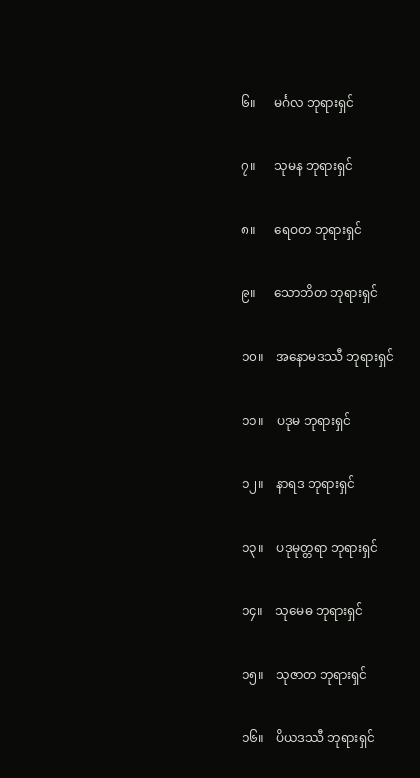၆။      မင်္ဂလ ဘုရားရှင်

၇။      သုမန ဘုရားရှင်

၈။      ရေဝတ ဘုရားရှင်

၉။      သောဘိတ ဘုရားရှင်

၁၀။    အနောမဒဿီ ဘုရားရှင်

၁၁။    ပဒုမ ဘုရားရှင်

၁၂။    နာရဒ ဘုရားရှင်

၁၃။    ပဒုမုတ္တရာ ဘုရားရှင်

၁၄။    သုမေဓ ဘုရားရှင်

၁၅။    သုဇာတ ဘုရားရှင်

၁၆။    ပိယဒဿီ ဘုရားရှင်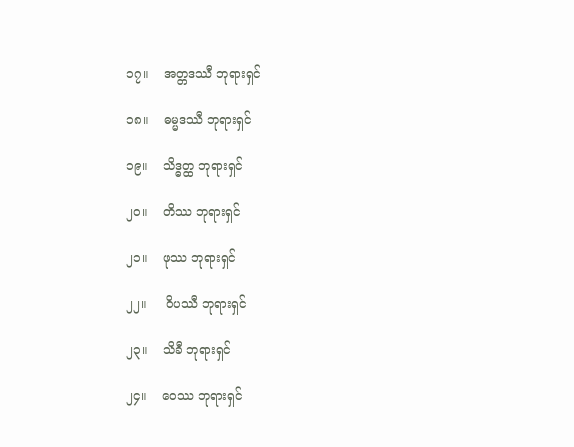၁၇။    အတ္တဒဿီ ဘုရားရှင်

၁၈။    ဓမ္မဒဿီ ဘုရားရှင်

၁၉။    သိဒ္ဓတ္ထ ဘုရားရှင်

၂၀။    တိဿ ဘုရားရှင်

၂၁။    ဖုဿ ဘုရားရှင်

၂၂။     ဝိပဿီ ဘုရားရှင်

၂၃။    သိခီ ဘုရားရှင်

၂၄။    ဝေဿ ဘုရားရှင်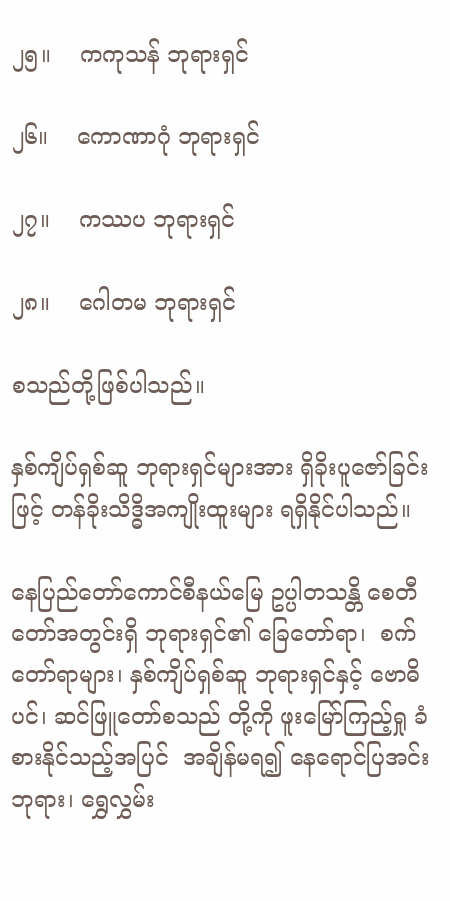၂၅။    ကကုသန် ဘုရားရှင်

၂၆။    ကောဏာဂုံ ဘုရားရှင်

၂၇။    ကဿပ ဘုရားရှင်

၂၈။    ဂေါတမ ဘုရားရှင်

စသည်တို့ဖြစ်ပါသည်။

နှစ်ကျိပ်ရှစ်ဆူ ဘုရားရှင်များအား ရှိခိုးပူဇော်ခြင်းဖြင့် တန်ခိုးသိဒ္ဓိအကျိုးထူးများ ရရှိနိုင်ပါသည်။

နေပြည်တော်ကောင်စီနယ်မြေ ဥပ္ပါတသန္တိ စေတီတော်အတွင်းရှိ ဘုရားရှင်၏ ခြေတော်ရာ၊  စက်တော်ရာများ၊ နှစ်ကျိပ်ရှစ်ဆူ ဘုရားရှင်နှင့် ဗောဓိပင်၊ ဆင်ဖြူတော်စသည် တို့ကို ဖူးမြော်ကြည့်ရှု ခံစားနိုင်သည့်အပြင်  အချိန်မရ၍ နေရောင်ပြအင်းဘုရား၊ ရွှေလွှမ်း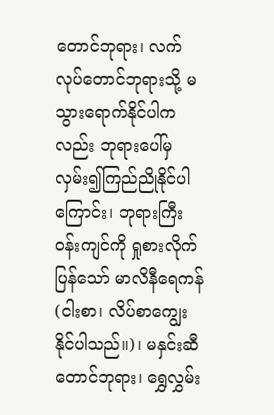တောင်ဘုရား၊ လက်လုပ်တောင်ဘုရားသို့ မသွားရောက်နိုင်ပါကလည်း ဘုရားပေါ်မှ  လှမ်း၍ကြည်ညိုနိုင်ပါကြောင်း၊ ဘုရားကြီးဝန်းကျင်ကို ရှုစားလိုက်ပြန်သော် မာလိနီရေကန်(ငါးစာ၊ လိပ်စာကျွေးနိုင်ပါသည်။)၊ မနှင်းဆီတောင်ဘုရား၊ ရွှေလွှမ်း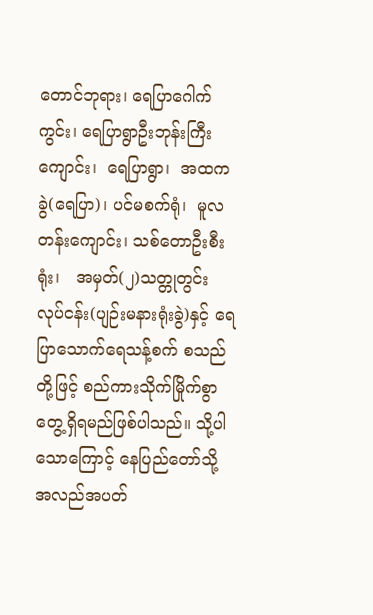တောင်ဘုရား၊ ရေပြာဂေါက်ကွင်း၊ ရေပြာရွာဦးဘုန်းကြီးကျောင်း၊  ရေပြာရွာ၊  အထကခွဲ(ရေပြာ)၊ ပင်မစက်ရုံ၊  မူလတန်းကျောင်း၊ သစ်တောဦးစီးရုံး၊   အမှတ်(၂)သတ္တုတွင်း လုပ်ငန်း(ပျဉ်းမနားရုံးခွဲ)နှင့် ရေပြာသောက်ရေသန့်စက် စသည်တို့ဖြင့် စည်ကားသိုက်မြိုက်စွာ တွေ့ရှိရမည်ဖြစ်ပါသည်။ သို့ပါသောကြောင့် နေပြည်တော်သို့ အလည်အပတ်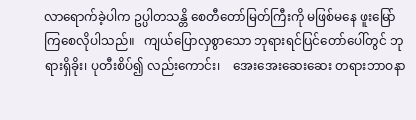လာရောက်ခဲ့ပါက ဥပ္ပါတသန္တိ စေတီတော်မြတ်ကြီးကို မဖြစ်မနေ ဖူးမြော်ကြစေလိုပါသည်။   ကျယ်ပြောလှစွာသော ဘုရားရင်ပြင်တော်ပေါ်တွင် ဘုရားရှိခိုး၊ ပုတီးစိပ်၍ လည်းကောင်း၊    အေးအေးဆေးဆေး တရားဘာဝနာ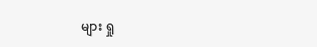များ ရှု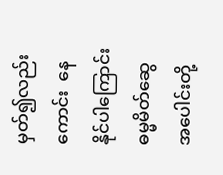မှတ်၍လည်းကောင်း  နေနိုင်ပါကြောင်း  ဓမ္မမိတ်ဆွေ အပေါင်းတို့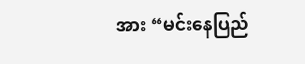အား “မင်းနေပြည်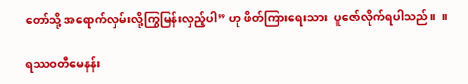တော်သို့ အရောက်လှမ်းလို့ကြွမြန်းလှည့်ပါ” ဟု ဖိတ်ကြားရေးသား  ပူဇော်လိုက်ရပါသည်။  ။

ရဿဝတီမေနန်း